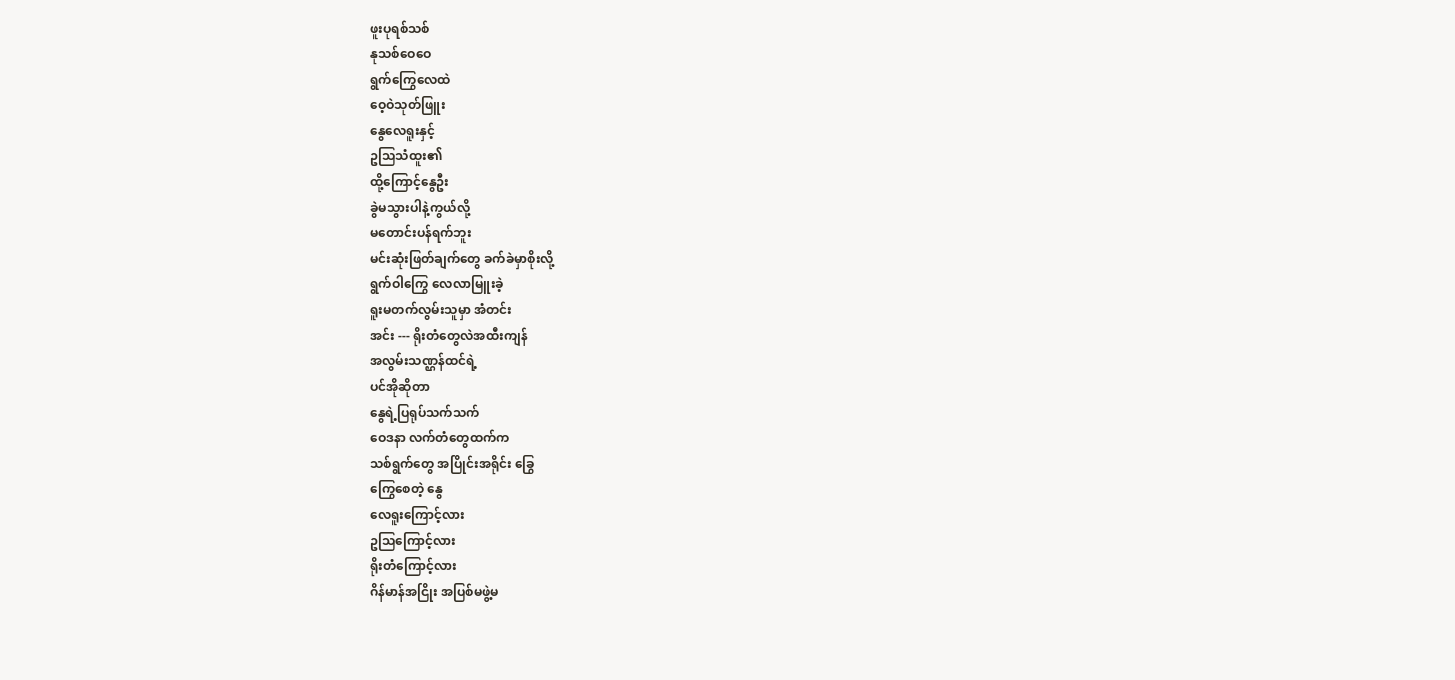ဖူးပုရစ်သစ်
နုသစ်ဝေဝေ
ရွက်ကြွေလေထဲ
ဝေ့ဝဲသုတ်ဖြူး
နွေလေရူးနှင့်
ဥသြသံထူး၏
ထို့ကြောင့်နွေဦး
ခွဲမသွားပါနဲ့ကွယ်လို့
မတောင်းပန်ရက်ဘူး
မင်းဆုံးဖြတ်ချက်တွေ ခက်ခဲမှာစိုးလို့
ရွက်ဝါကြွေ လေလာမြူးခဲ့
ရူးမတက်လွမ်းသူမှာ အံတင်း
အင်း --- ရိုးတံတွေလဲအထီးကျန်
အလွမ်းသဏ္ဌန်ထင်ရဲ့
ပင်အိုဆိုတာ
နွေရဲ့ပြရုပ်သက်သက်
ဝေဒနာ လက်တံတွေထက်က
သစ်ရွက်တွေ အပြိုင်းအရိုင်း ခြွေ
ကြွေစေတဲ့ နွေ
လေရူးကြောင့်လား
ဥသြကြောင့်လား
ရိုးတံကြောင့်လား
ဂိန်မာန်အငြိုး အပြစ်မဖွဲ့မ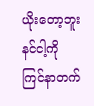ယိုးတော့ဘူး
နင်ငါ့ကို
ကြင်နာတက်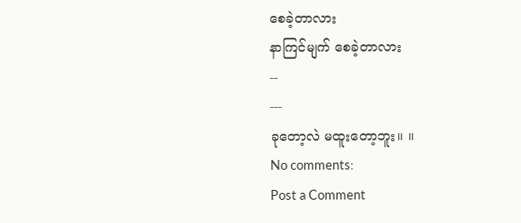စေခဲ့တာလား
နာကြင်မျက် စေခဲ့တာလား
--
---
ခုတော့လဲ မထူးတော့ဘူး။ ။
No comments:
Post a Comment